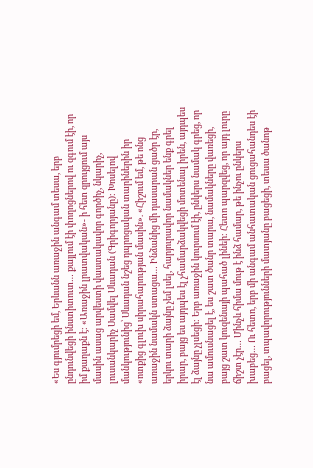«Ես գյումրեցի եմ, Երևանն առաջին անգամ տեսա, երբ ընդունվեցի ինստիտուտ… քայլում էի փողոցներով ու զգում էի, որ իմ քաղաքն է: «Առաջին լրատվական»- ի հետ զրույցում այս մասին ասաց արվեստի վաստակավոր գործիչ, նկարիչ, լուսանկարիչ Սամվել Սևադան (Գրիգորյանը): Խոսելով մանկությունից՝ Սևադան նշեց դպրոցական տարիներին իր «ոտքից գլուխ սիրահարության մասին». «Հիշում եմ, թե ոնց առաջին նամակն ստացա… Ինձանից մի դասարան ցածր էր, երկու տարի ձայնը չեմ լսել, հարյուրավոր նամակներ ենք գրել իրար, բայց ես այդպես էլ չհամարձակվեցի մոտենալ իրեն, այդպես էլ ձայնը չլսեցի: Երբ առաջին կուրսում էի, ընկերս նամակ գրեց, որ նա ամուսնացել է, ես շատ ծանր տարա, նամակները վառեցի, բայց շատ կուզենայի պահած լինեի: Հետո պարզվեց, որ այդ լուրը ճիշտ չէր… Մինչև հիմա մութ է ինձ համար, թե ինչու ընկերս խաբեց… Ու հետո, երբ մի անգամ անհատական ցուցահանդես էի բացել, տպավորությունների մատյանը բացեցի, տեսա ծանոթ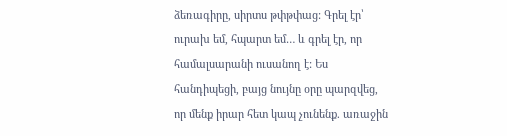ձեռագիրը, սիրտս թփթփաց: Գրել էր՝ ուրախ եմ, հպարտ եմ… և գրել էր, որ համալսարանի ուսանող է: Ես հանդիպեցի, բայց նույնը օրը պարզվեց, որ մենք իրար հետ կապ չունենք. առաջին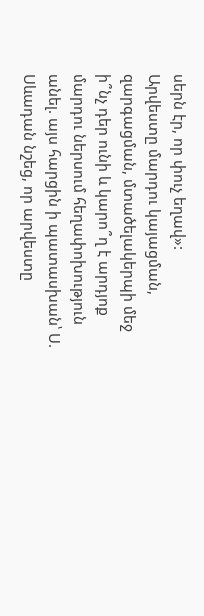սերն էր, որ փուչ եղավ»:
Արվեստը մարդու կայացման, զարգացման, մտածելակերպի մեջ ի՞նչ դեր ունի և կարո՞ղ է արդյոք մարդու ներսում հեղափոխություն անել. այս հարցին ի պատասխան՝ Ս. Սևադան նշեց, որ արվեստը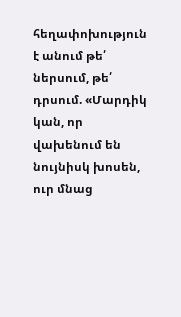հեղափոխություն է անում թե՛ ներսում, թե՛ դրսում. «Մարդիկ կան, որ վախենում են նույնիսկ խոսեն, ուր մնաց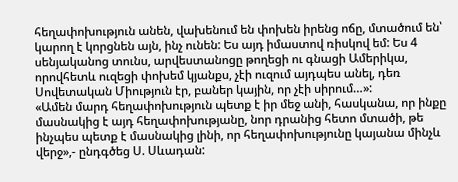հեղափոխություն անեն, վախենում են փոխեն իրենց ոճը, մտածում են՝ կարող է կորցնեն այն, ինչ ունեն: Ես այդ իմաստով ռիսկով եմ: Ես 4 սենյականոց տունս, արվեստանոցը թողեցի ու գնացի Ամերիկա, որովհետև ուզեցի փոխեմ կյանքս, չէի ուզում այդպես անել, դեռ Սովետական Միություն էր, բաներ կային, որ չէի սիրում…»:
«Ամեն մարդ հեղափոխություն պետք է իր մեջ անի, հասկանա, որ ինքը մասնակից է այդ հեղափոխությանը, նոր դրանից հետո մտածի, թե ինչպես պետք է մասնակից լինի, որ հեղափոխությունը կայանա մինչև վերջ»,- ընդգծեց Ս. Սևադան: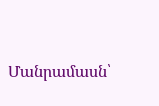Մանրամասն՝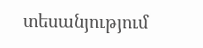տեսանյությում